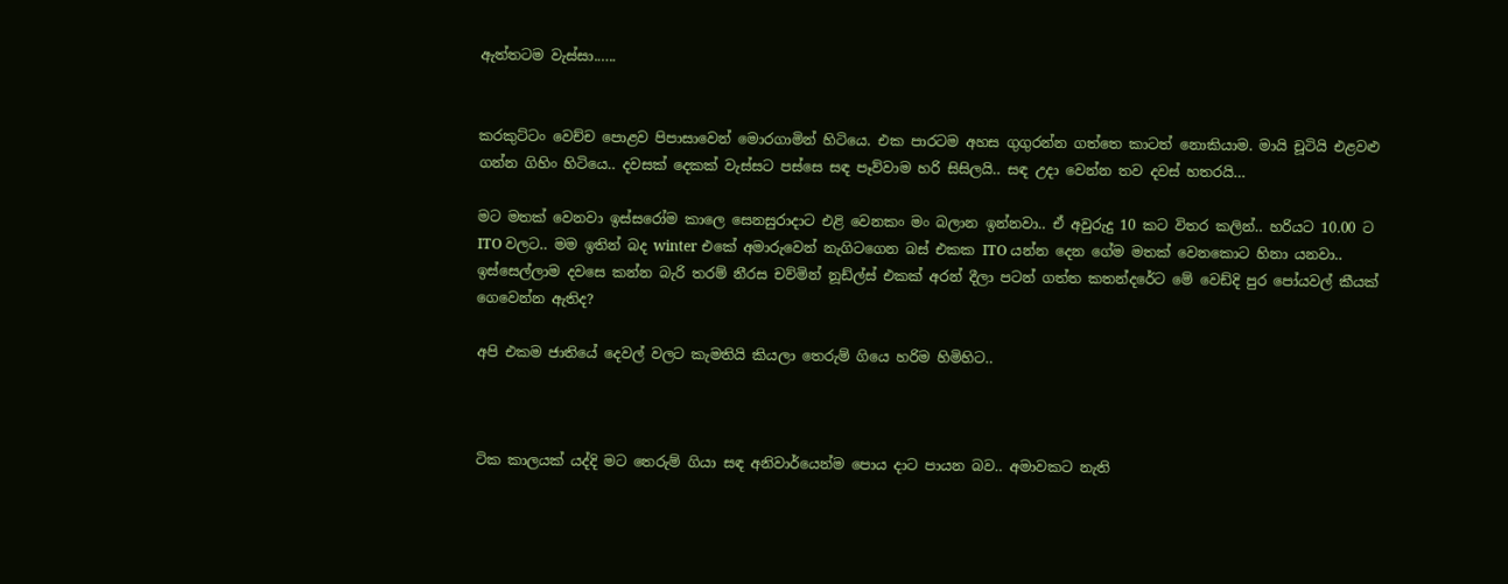ඇත්තටම වැස්සා......


කරකුට්ටං වෙච්ච පොළව පිපාසාවෙන් මොරගාමින් හිටියෙ. එක පාරටම අහස ගුගුරන්න ගත්තෙ කාටත් නොකියාම. මායි චූටියි එළවළු ගන්න ගිහිං හිටියෙ.. දවසක් දෙකක් වැස්සට පස්සෙ සඳ පෑව්වාම හරි සිසිලයි.. සඳ උදා වෙන්න තව දවස් හතරයි...

මට මතක් වෙනවා ඉස්සරෝම කාලෙ සෙනසුරාදාට එළි වෙනකං මං බලාන ඉන්නවා.. ඒ අවුරුදු 10 කට විතර කලින්.. හරියට 10.00 ට ITO වලට.. මම ඉතින් බද winter එකේ අමාරුවෙන් නැගිටගෙන බස් එකක ITO යන්න දෙන ගේම මතක් වෙනකොට හිනා යනවා.. ඉස්සෙල්ලාම දවසෙ කන්න බැරි තරම් නීරස චව්මින් නූඩ්ල්ස් එකක් අරන් දීලා පටන් ගත්ත කතන්දරේට මේ වෙඩ්දි පුර පෝයවල් කීයක් ගෙවෙන්න ඇතිද?

අපි එකම ජාතියේ දෙවල් වලට කැමතියි කියලා තෙරුම් ගියෙ හරිම හිමිහිට..



ටික කාලයක් යද්දි මට තෙරුම් ගියා සඳ අනිවාර්යෙන්ම පොය දාට පායන බව.. අමාවකට නැති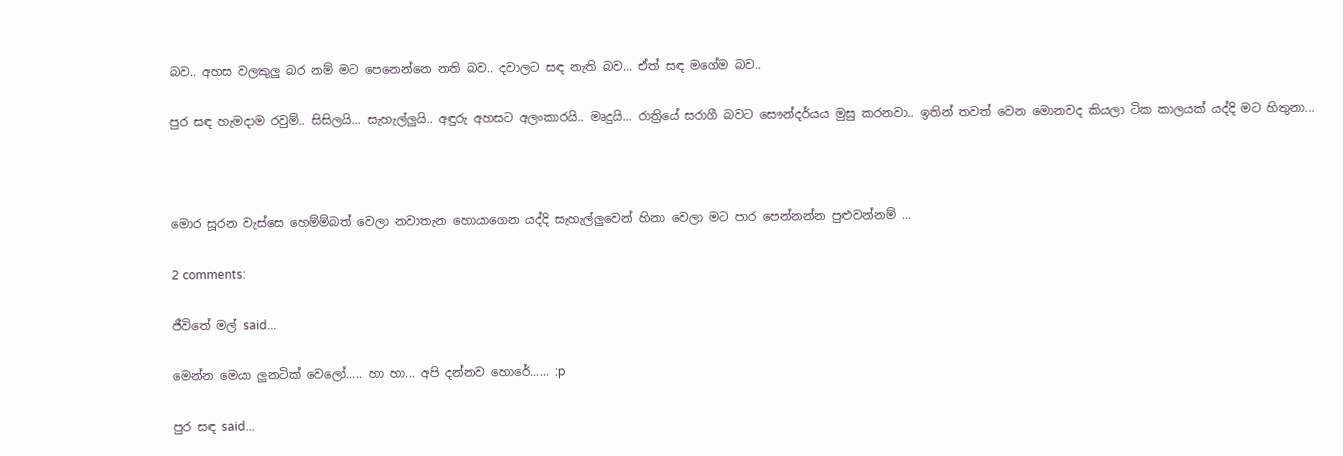බව.. අහස වලකුලු බර නම් මට පෙනෙන්නෙ නති බව.. දවාලට සඳ නැති බව... ඒත් සඳ මගේම බව..

පුර සඳ හැමදාම රවුම්.. සිසිලයි... සැහැල්ලුයි.. අඳුරු අහසට අලංකාරයි.. මෘදුයි... රාත්‍රියේ සරාගී බවට සෞන්දර්යය මුසු කරනවා.. ඉතින් තවත් වෙන මොනවද කියලා ටික කාලයක් යද්දි මට හිතුනා...



මොර සූරන වැස්සෙ හෙම්ම්බත් වෙලා නවාතැන හොයාගෙන යද්දි සැහැල්ලුවෙන් හිනා වෙලා මට පාර පෙන්නන්න පුළුවන්නම් ...

2 comments:

ජීවිතේ මල් said...

මෙන්න මෙයා ලුනටික් වෙලෝ..... හා හා... අපි දන්නව හොරේ...... :p

පුර සඳ said...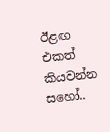ඊළඟ එකත් කියවන්න සහෝ..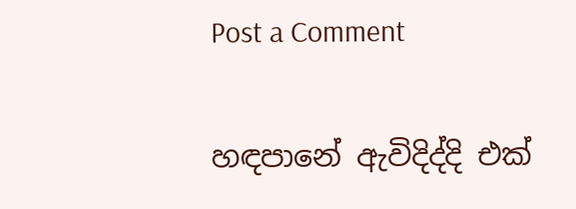Post a Comment

හඳපානේ ඇවිදිද්දි එක්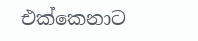එක්කෙනාට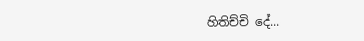හිතිච්චි දේ...